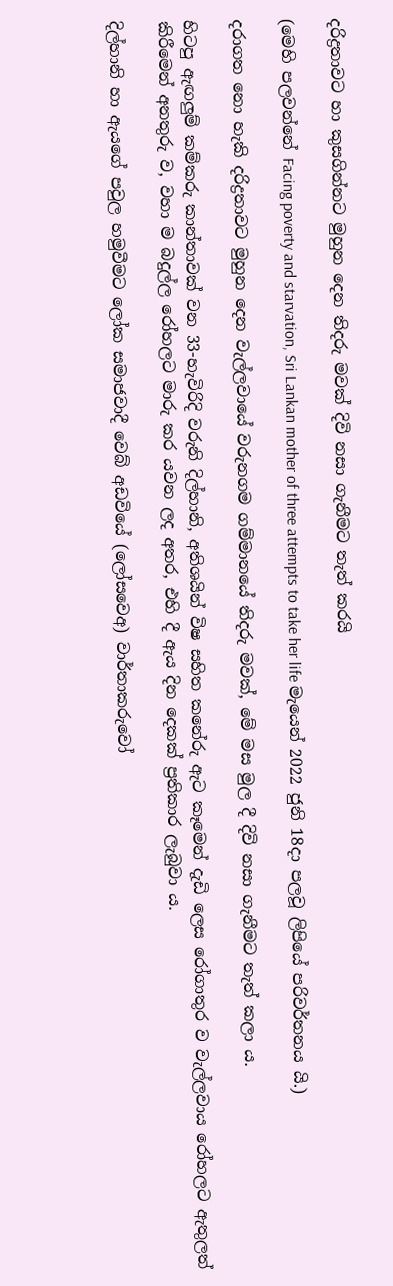දරිද්‍රතාවට හා කුසගින්නට මුහුන දෙන තිදරු මවක් දිවි නසා ගැනීමට තැත් කරයි

(මෙහි පලවන්නේ Facing poverty and starvation, Sri Lankan mother of three attempts to take her life මැයෙන් 2022 ජුනි 18දා පලවූ ලිපියේ පරිවර්තනය යි.)

දරාගත නො හැකි දරිද්‍රතාවට මුහුන දෙන වැල්ලවායේ වරුනගම ගම්මානයේ තිදරු මවක්, මේ මස මුල දී දිවි නසා ගැනීමට තැත් කලා ය.

හිටපු ඇඟලුම් කම්කරු කාන්තාවක් වන 33-හැවිරිදි වරුනි දිල්හානි, අතිශයින් විෂ සහිත කනේරු ඇට කෑමෙන් දැඩි ලෙස රෝගාතුර ව වැල්ලවාය රෝහලට ඇතුලත් කිරීමෙන් අනතුරු ව, වහා ම බදුල්ල රෝහලට මාරු කර යවන ලද අතර, එහි දී ඇය දින දෙකක් ප්‍රතිකාර ලැබුවා ය.

දිල්හානි හා ඇයගේ පවුල හමුවීමට ලෝක සමාජවාදී වෙබ් අඩවියේ (ලෝසවෙඅ) වාර්තාකරුවෝ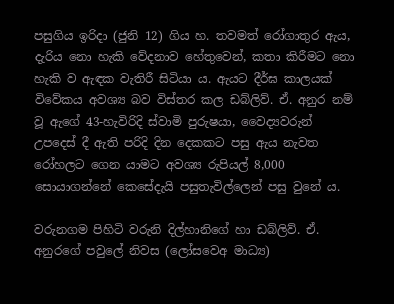පසුගිය ඉරිදා (ජුනි 12) ගිය හ. තවමත් රෝගාතුර ඇය, දැරිය නො හැකි වේදනාව හේතුවෙන්, කතා කිරීමට නො හැකි ව ඇඳක වැතිරී සිටියා ය. ඇයට දීර්ඝ කාලයක් විවේකය අවශ්‍ය බව විස්තර කල ඩබ්ලිව්. ඒ. අනුර නම් වූ ඇගේ 43-හැවිරිදි ස්වාමි පුරුෂයා, වෛද්‍යවරුන් උපදෙස් දී ඇති පරිදි දින දෙකකට පසු ඇය නැවත රෝහලට ගෙන යාමට අවශ්‍ය රුපියල් 8,000 සොයාගන්නේ කෙසේදැයි පසුතැවිල්ලෙන් පසු වුනේ ය.

වරුනගම පිහිටි වරුනි දිල්හානිගේ හා ඩබ්ලිව්. ඒ. අනුරගේ පවුලේ නිවස (ලෝසවෙඅ මාධ්‍ය)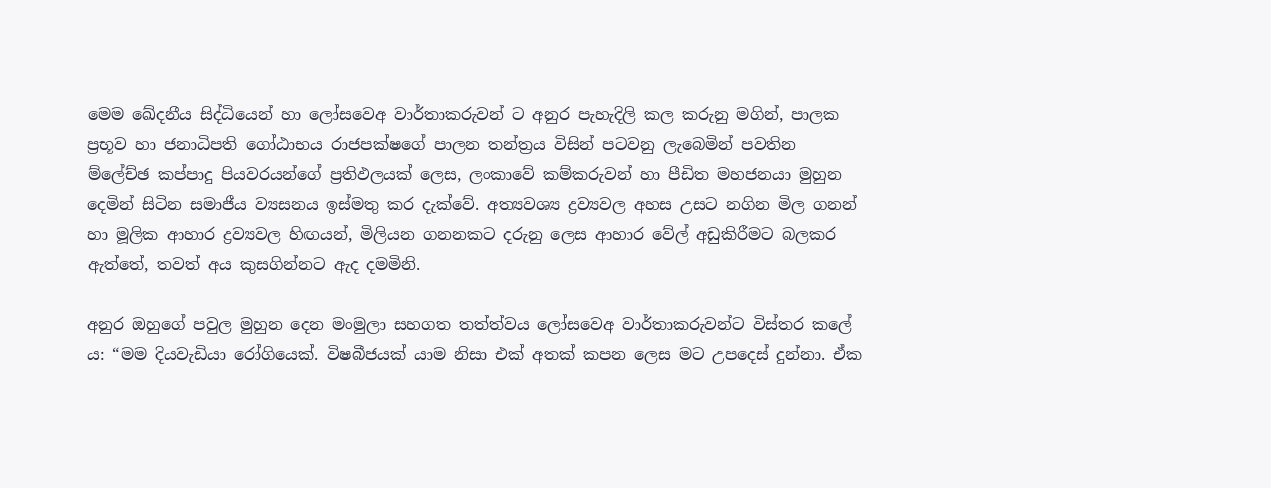මෙම ඛේදනීය සිද්ධියෙන් හා ලෝසවෙඅ වාර්තාකරුවන් ට අනුර පැහැදිලි කල කරුනු මගින්, පාලක ප්‍රභූව හා ජනාධිපති ගෝඨාභය රාජපක්ෂගේ පාලන තන්ත්‍රය විසින් පටවනු ලැබෙමින් පවතින ම්ලේච්ඡ කප්පාදු පියවරයන්ගේ ප්‍රතිඵලයක් ලෙස, ලංකාවේ කම්කරුවන් හා පීඩිත මහජනයා මුහුන දෙමින් සිටින සමාජීය ව්‍යසනය ඉස්මතු කර දැක්වේ. අත්‍යවශ්‍ය ද්‍රව්‍යවල අහස උසට නගින මිල ගනන් හා මූලික ආහාර ද්‍රව්‍යවල හිඟයන්, මිලියන ගනනකට දරුනු ලෙස ආහාර වේල් අඩුකිරීමට බලකර ඇත්තේ, තවත් අය කුසගින්නට ඇද දමමිනි.

අනුර ඔහුගේ පවුල මුහුන දෙන මංමුලා සහගත තත්ත්වය ලෝසවෙඅ වාර්තාකරුවන්ට විස්තර කලේ ය: “මම දියවැඩියා රෝගියෙක්. විෂබීජයක් යාම නිසා එක් අතක් කපන ලෙස මට උපදෙස් දුන්නා. ඒක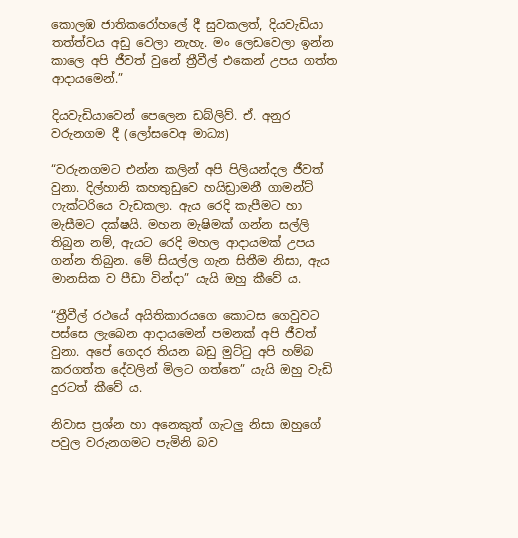කොලඹ ජාතික‌රෝහලේ දී සුවකලත්, දියවැඩියා තත්ත්වය අඩු වෙලා නැහැ. මං ලෙඩවෙලා ඉන්න කාලෙ අපි ජීවත් වුනේ ත්‍රීවීල් එකෙන් උපය ගත්ත ආදායමෙන්.”

දියවැඩියාවෙන් පෙලෙන ඩබ්ලිව්. ඒ. අනුර වරුනගම දී (ලෝසවෙඅ මාධ්‍ය)

“වරුනගමට එන්න කලින් අපි පිලියන්දල ජීවත් වුනා. දිල්හානි කහතුඩුවෙ හයිඩ්‍රාමනී ගාමන්ට් ෆැක්ටරියෙ වැඩකලා. ඇය රෙදි කැපීමට හා මැසීමට දක්ෂයි. මහන මැෂිමක් ගන්න සල්ලි තිබුන නම්, ඇයට රෙදි මහල ආදායමක් උපය ගන්න තිබුන. මේ සියල්ල ගැන සිතීම නිසා, ඇය මානසික ව පීඩා වින්දා” යැයි ඔහු කීවේ ය.

“ත්‍රීවීල් රථයේ අයිතිකාරයගෙ කොටස ගෙවුවට පස්සෙ ලැබෙන ආදායමෙන් පමනක් අපි ජීවත් වුනා. අපේ ගෙදර තියන බඩු මුට්ටු අපි හම්බ කරගත්ත දේවලින් මිලට ගත්තෙ” යැයි ඔහු වැඩි දුරටත් කීවේ ය.

නිවාස ප්‍රශ්න හා අනෙකුත් ගැටලු නිසා ඔහුගේ පවුල වරුනගමට පැමිනි බව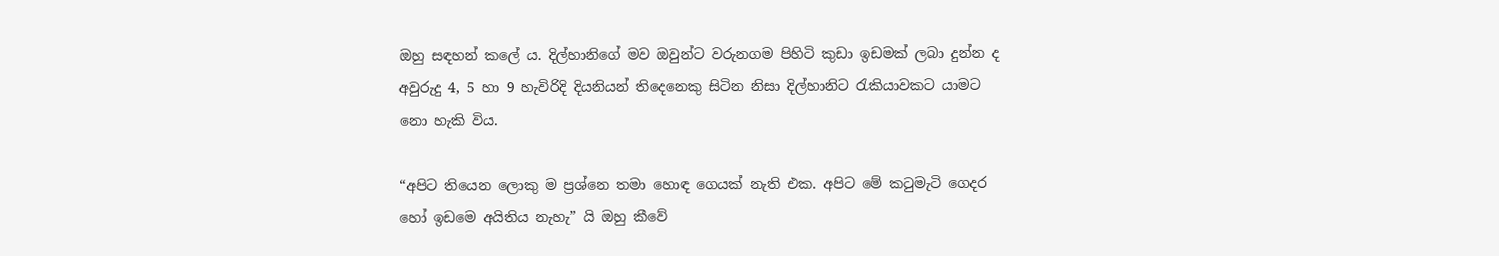ඔහු සඳහන් කලේ ය. දිල්හානිගේ මව ඔවුන්ට වරුනගම පිහිටි කුඩා ඉඩමක් ලබා දුන්න ද අවුරුදු 4, 5 හා 9 හැවිරිදි දියනියන් තිදෙනෙකු සිටින නිසා දිල්හානිට රැකියාවකට යාමට නො හැකි විය.

“අපිට තියෙන ලොකු ම ප්‍රශ්නෙ තමා හොඳ ගෙයක් නැති එක. අපිට මේ කටුමැටි ගෙදර හෝ ඉඩමෙ අයිතිය නැහැ” යි ඔහු කීවේ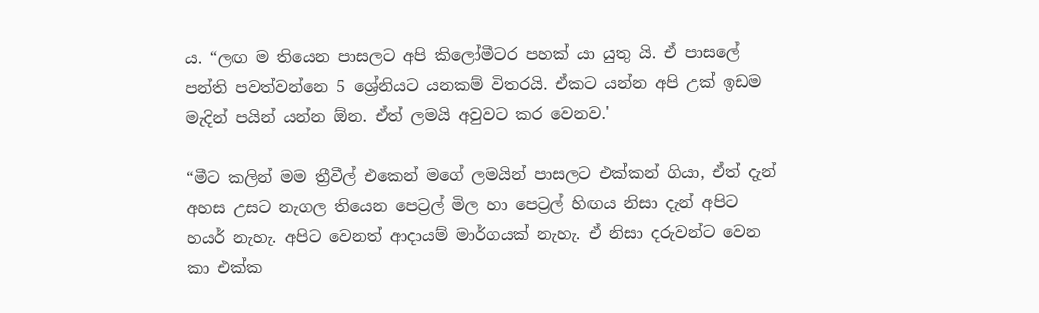ය. “ලඟ ම තියෙන පාසලට අපි කිලෝමීටර පහක් යා යුතු යි. ඒ පාසලේ පන්ති පවත්වන්නෙ 5 ශ්‍රේනියට යනකම් විතරයි. ඒකට යන්න අපි උක් ඉඩම මැදින් පයින් යන්න ඕන. ඒත් ලමයි අවුවට කර වෙනව.'

“මීට කලින් මම ත්‍රීවීල් එකෙන් මගේ ලමයින් පාසලට එක්කන් ගියා, ඒත් දැන් අහස උසට නැගල තියෙන පෙට්‍රල් මිල හා පෙට්‍රල් හිඟය නිසා දැන් අපිට හයර් නැහැ. අපිට වෙනත් ආදායම් මාර්ගයක් නැහැ. ඒ නිසා දරුවන්ට වෙන කා එක්ක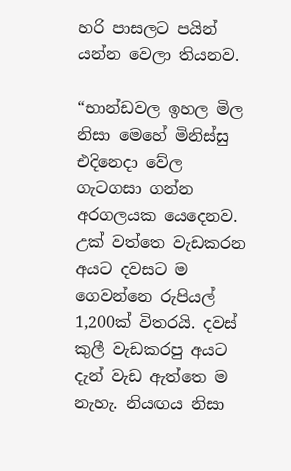හරි පාසලට පයින් යන්න වෙලා තියනව.

“භාන්ඩවල ඉහල මිල නිසා මෙහේ මිනිස්සු එදිනෙදා වේල ගැටගසා ගන්න අරගලයක යෙදෙනව. උක් වත්තෙ වැඩකරන අයට දවසට ම ගෙවන්නෙ රුපියල් 1,200ක් විතරයි. දවස් කුලී වැඩකරපු අයට දැන් වැඩ ඇත්තෙ ම නැහැ. නියඟය නිසා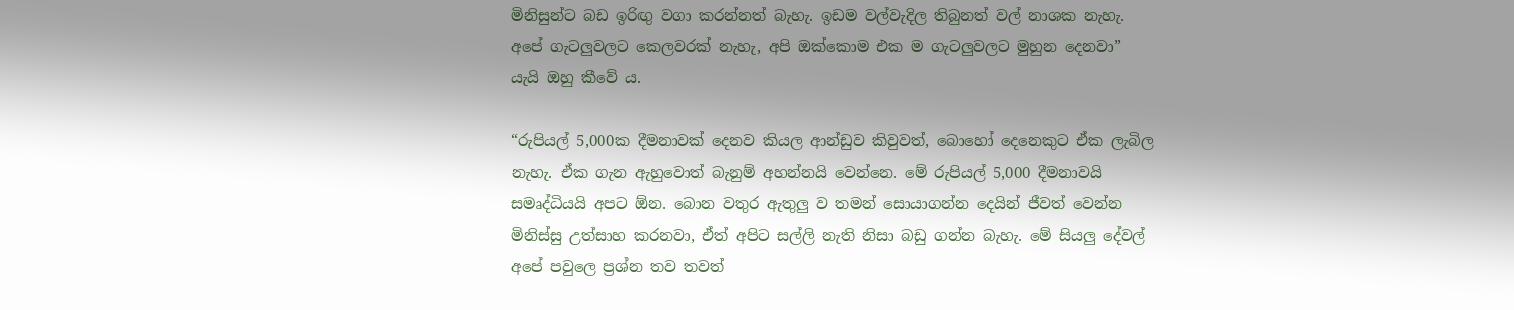මිනිසුන්ට බඩ ඉරිඟු වගා කරන්නත් බැහැ. ඉඩම වල්වැදිල තිබුනත් වල් නාශක නැහැ. අපේ ගැටලුවලට කෙලවරක් නැහැ, අපි ඔක්කොම එක ම ගැටලුවලට මුහුන දෙනවා” යැයි ඔහු කීවේ ය.

“රුපියල් 5,000ක දීමනාවක් දෙනව කියල ආන්ඩුව කිවුවත්, බොහෝ දෙනෙකුට ඒක ලැබිල නැහැ. ඒක ගැන ඇහුවොත් බැනුම් අහන්නයි වෙන්නෙ. මේ රුපියල් 5,000 දීමනාවයි සමෘද්ධියයි අපට ඕන. බොන වතුර ඇතුලු ව තමන් සොයාගන්න දෙයින් ජීවත් වෙන්න මිනිස්සු උත්සාහ කරනවා, ඒත් අපිට සල්ලි නැති නිසා බඩු ගන්න බැහැ. මේ සියලු දේවල් අපේ පවුලෙ ප්‍රශ්න තව තවත්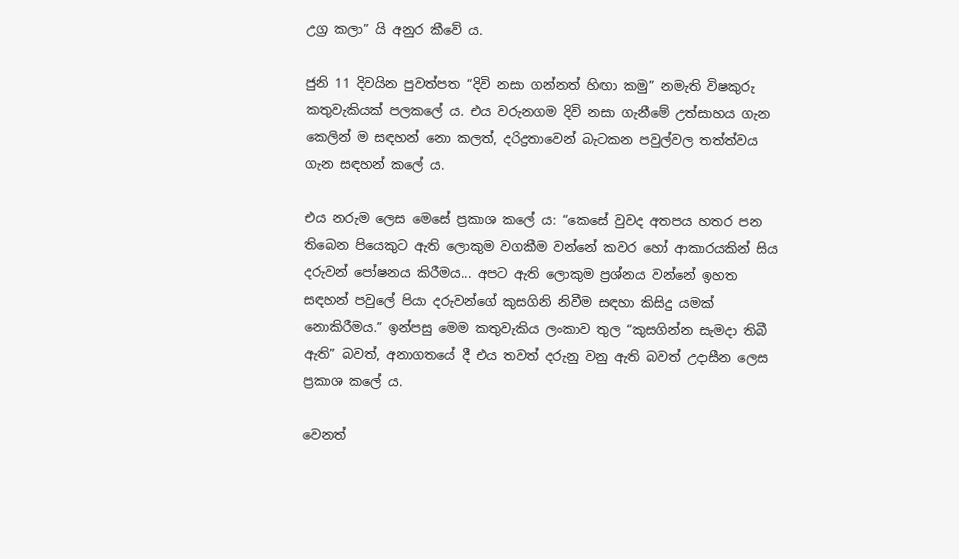උග්‍ර කලා” යි අනුර කීවේ ය.

ජුනි 11 දිවයින පුවත්පත “දිවි නසා ගන්නත් හිඟා කමු” නමැති විෂකුරු කතුවැකියක් පලකලේ ය. එය වරුනගම දිවි නසා ගැනීමේ උත්සාහය ගැන කෙලින් ම සඳහන් නො කලත්, දරිද්‍රතාවෙන් බැටකන පවුල්වල තත්ත්වය ගැන සඳහන් කලේ ය.

එය නරුම ලෙස මෙසේ ප්‍රකාශ කලේ ය: “කෙසේ වුවද අතපය හතර පන තිබෙන පියෙකුට ඇති ලොකුම වගකීම වන්නේ කවර හෝ ආකාරයකින් සිය දරුවන් පෝෂනය කිරීමය... අපට ඇති ලොකුම ප්‍රශ්නය වන්නේ ඉහත සඳහන් පවුලේ පියා දරුවන්ගේ කුසගිනි නිවීම සඳහා කිසිදු යමක් නොකිරීමය.” ඉන්පසු මෙම කතුවැකිය ලංකාව තුල “කුසගින්න සැමදා තිබී ඇති” බවත්, අනාගතයේ දී එය තවත් දරුනු වනු ඇති බවත් උදාසීන ලෙස ප්‍රකාශ කලේ ය.

වෙනත්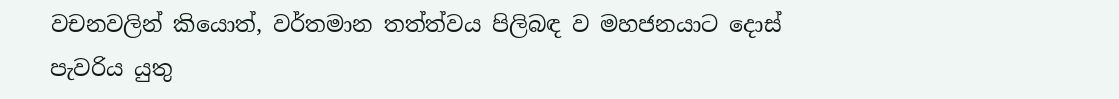වචනවලින් කිය‌ොත්, වර්තමාන තත්ත්වය පිලිබඳ ව මහජනයාට දොස් පැවරිය යුතු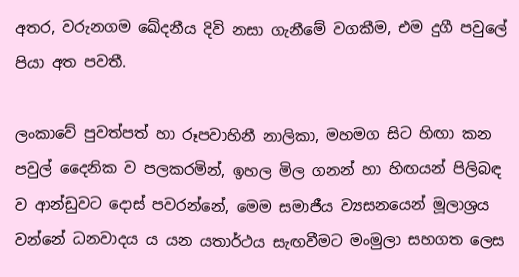අතර, වරුනගම ඛේදනීය දිවි නසා ගැනීමේ වගකීම, එම දුගී පවුලේ පියා අත පවතී.

ලංකාවේ පුවත්පත් හා රූපවාහිනී නාලිකා, මහමග සිට හිඟා කන පවුල් දෛනික ව පලකරමින්, ඉහල මිල ගනන් හා හිඟයන් පිලිබඳ ව ආන්ඩුවට දොස් පවරන්නේ, මෙම සමාජීය ව්‍යසනයෙන් මූලාශ්‍රය වන්නේ ධනවාදය ය යන යතාර්ථය සැඟවීමට මංමුලා සහගත ලෙස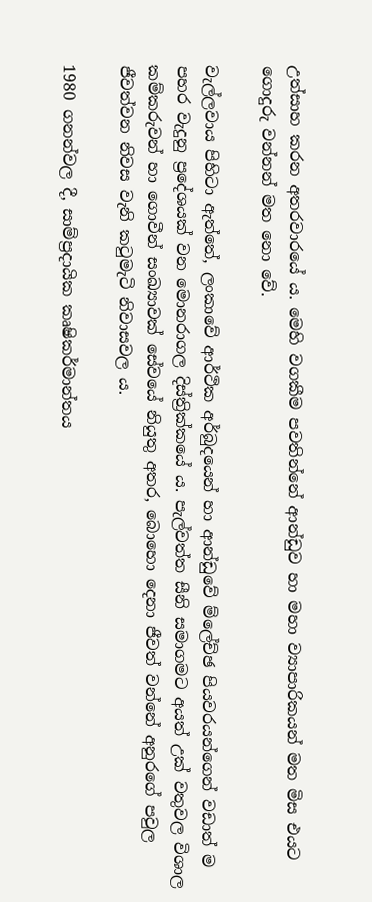උත්සාහ කරන අතරවාරයේ ය. මෙහි වගකීම පවතින්නේ ආන්ඩුව හා මහා ව්‍යාපාරිකයන් මත මිස එයට ගොදුරු වන්නන් මත නො වේ.

වැල්ලවාය පිහිටා ඇත්තේ, ලංකාවේ ආර්ථික අර්බුදයෙන් හා ආන්ඩුවේ ම්ලේච්ඡ පියවරයන්ගෙන් වඩාත් ම පහර වැදුනු ප්‍රදේශයක් වන මොනරාගල දිස්ත්‍රික්කයේ ය. පැල්වත්ත සීනි සමාගමට අයත් උක් වතුවල විශාල කම්කරුවන් හා ගොවීන් සංඛ්‍යාවක් සේවයේ නියුතු අතර, බොහො දෙනා ජීවත් වන්නේ අනුරගේ පවුල ජීවත්වන නිවස වැනි කටුමැටි නිවාසවල ය.

1980 ගනන්වල දී, සාම්ප්‍රදායික කෘෂිකර්මාන්තය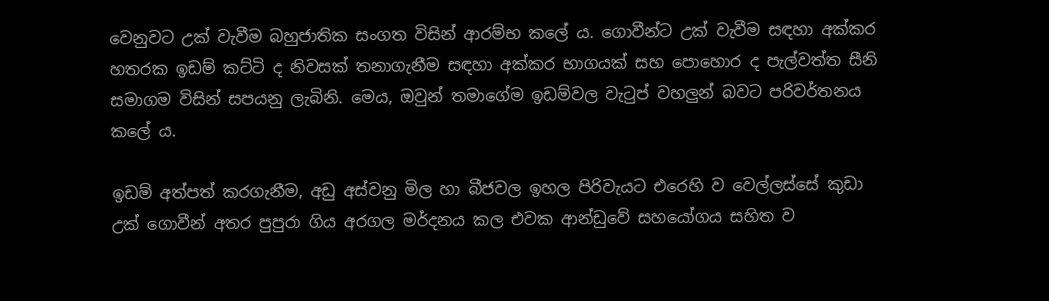වෙනුවට උක් වැවීම බහුජාතික සංගත විසින් ආරම්භ කලේ ය. ගොවීන්ට උක් වැවීම සඳහා අක්කර හතරක ඉඩම් කට්ටි ද නිවසක් තනාගැනීම සඳහා අක්කර භාගයක් සහ පොහොර ද පැල්වත්ත සීනි සමාගම විසින් සපයනු ලැබිනි. මෙය, ඔවුන් තමාගේම ඉඩම්වල වැටුප් වහලුන් බවට පරිවර්තනය කලේ ය.

ඉඩම් අත්පත් කරගැනීම, අඩු අස්වනු මිල හා බීජවල ඉහල පිරිවැයට එරෙහි ව වෙල්ලස්සේ කුඩා උක් ගොවීන් අතර පුපුරා ගිය අරගල මර්දනය කල එවක ආන්ඩුවේ සහයෝගය සහිත ව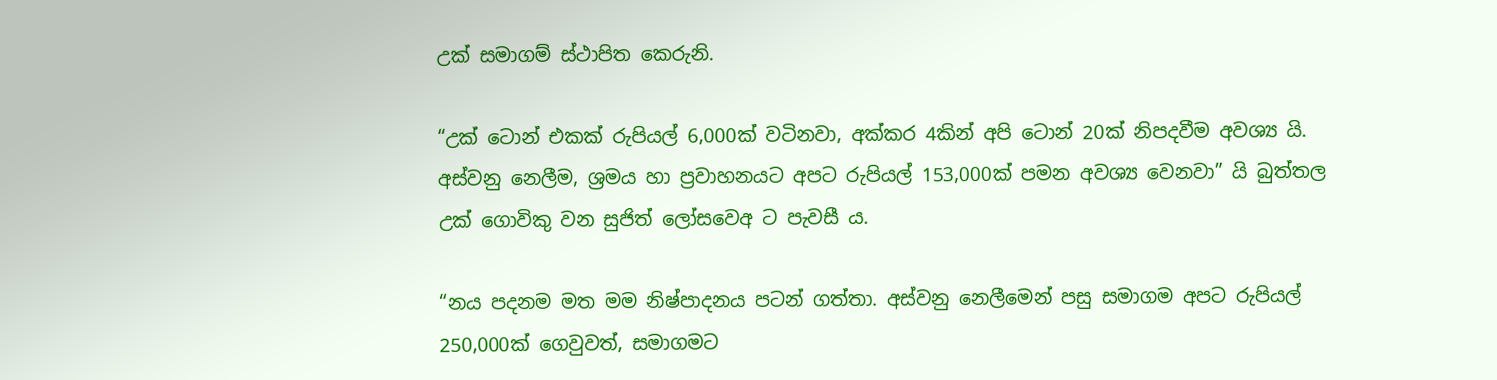උක් සමාගම් ස්ථාපිත කෙරුනි.

“උක් ටොන් එකක් රුපියල් 6,000ක් වටිනවා, අක්කර 4කින් අපි ටොන් 20ක් නිපදවීම අවශ්‍ය යි. අස්වනු නෙලීම, ශ්‍රමය හා ප්‍රවාහනයට අපට රුපියල් 153,000ක් පමන අවශ්‍ය වෙනවා” යි බුත්තල උක් ගොවිකු වන සුජිත් ලෝසවෙඅ ට පැවසී ය.

“නය පදනම මත මම නිෂ්පාදනය පටන් ගත්තා. අස්වනු නෙලීමෙන් පසු සමාගම අපට රුපියල් 250,000ක් ගෙවුවත්, සමාගමට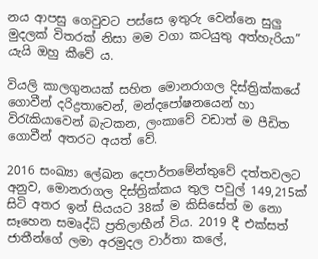නය ආපසු ගෙවුවට පස්සෙ ඉතුරු වෙන්නෙ සුලු මුදලක් විතරක් නිසා මම වගා කටයුතු අත්හැරියා” යැයි ඔහු කීවේ ය.

වියලි කාලගුනයක් සහිත මොනරාගල දිස්ත්‍රික්කයේ ගොවීන් දරිද්‍රතාවෙන්, මන්දපෝෂනයෙන් හා විරැකියාවෙන් බැටකන, ලංකාවේ වඩාත් ම පීඩිත ගොවීන් අතරට අයත් වේ.

2016 සංඛ්‍යා ලේඛන දෙපාර්තමේන්තුවේ දත්තවලට අනුව, මොනරාගල දිස්ත්‍රික්කය තුල පවුල් 149,215ක් සිටි අතර ඉන් සියයට 38ක් ම කිසිසේත් ම නො සෑහෙන සමෘද්ධි ප්‍රතිලාභීන් විය. 2019 දී එක්සත් ජාතීන්ගේ ලමා අරමුදල වාර්තා කලේ,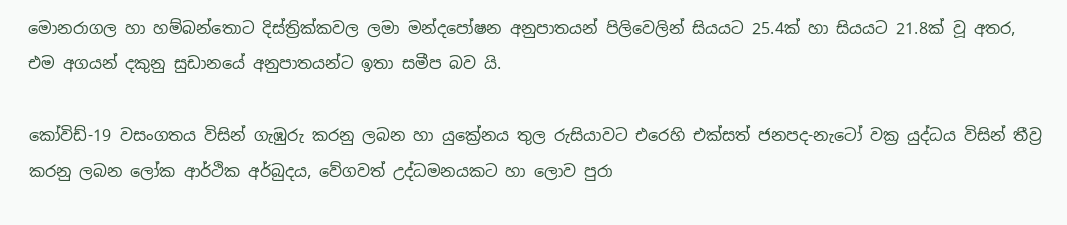මොනරාගල හා හම්බන්තොට දිස්ත්‍රික්කවල ලමා මන්දපෝෂන අනුපාතයන් පිලිවෙලින් සියයට 25.4ක් හා සියයට 21.8ක් වූ අතර, එම අගයන් දකුනු සුඩානයේ අනුපාතයන්ට ඉතා සමීප බව යි.

කෝවිඩ්-19 වසංගතය විසින් ගැඹුරු කරනු ලබන හා යුක්‍රේනය තුල රුසියාවට එරෙහි එක්සත් ජනපද-නැටෝ වක්‍ර යුද්ධය විසින් තීව්‍ර කරනු ලබන ලෝක ආර්ථික අර්බුදය, වේගවත් උද්ධමනයකට හා ලොව පුරා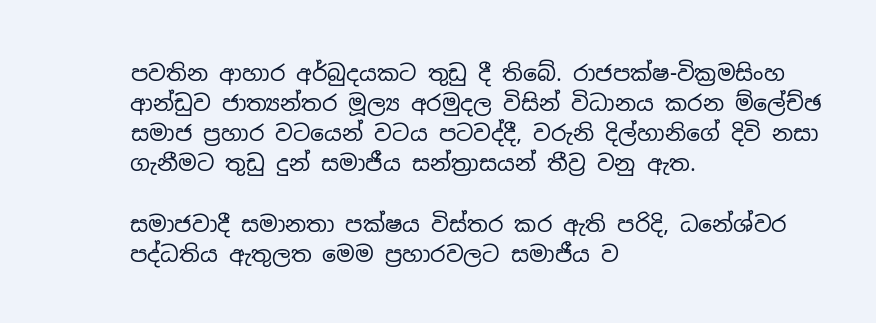පවතින ආහාර අර්බුදයකට තුඩු දී තිබේ. රාජපක්ෂ-වික්‍රමසිංහ ආන්ඩුව ජාත්‍යන්තර මූල්‍ය අරමුදල විසින් විධානය කරන ම්ලේච්ඡ සමාජ ප්‍රහාර වටයෙන් වටය පටවද්දී, වරුනි දිල්හානිගේ දිවි නසා ගැනීමට තුඩු දුන් සමාජීය සන්ත්‍රාසයන් තීව්‍ර වනු ඇත.

සමාජවාදී සමානතා පක්ෂය විස්තර කර ඇති පරිදි, ධනේශ්වර පද්ධතිය ඇතුලත මෙම ප්‍රහාරවලට සමාජීය ව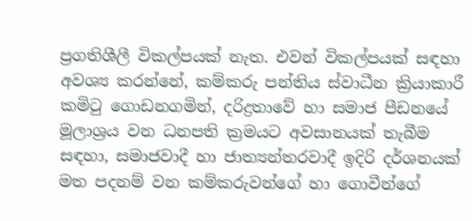ප්‍රගතිශීලී විකල්පයක් නැත. එවන් විකල්පයක් සඳහා අවශ්‍ය කරන්නේ, කම්කරු පන්තිය ස්වාධීන ක්‍රියාකාරී කමිටු ගොඩනගමින්, දරිද්‍රතාවේ හා සමාජ පීඩනයේ මූලාශ්‍රය වන ධනපති ක්‍රමයට අවසානයක් තැබීම සඳහා, සමාජවාදී හා ජාත්‍යන්තරවාදී ඉදිරි දර්ශනයක් මත පදනම් වන කම්කරුවන්ගේ හා ගොවීන්ගේ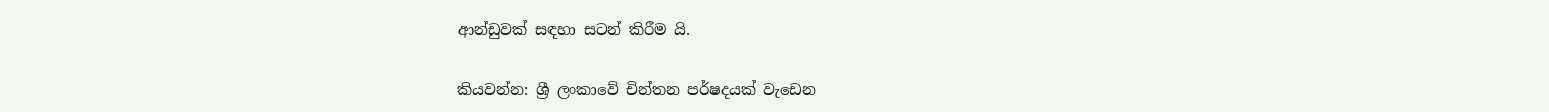ආන්ඩුවක් සඳහා සටන් කිරීම යි.

කියවන්න: ශ්‍රී ලංකාවේ චින්තන පර්ෂදයක් වැඩෙන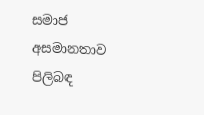සමාජ අසමානතාව පිලිබඳ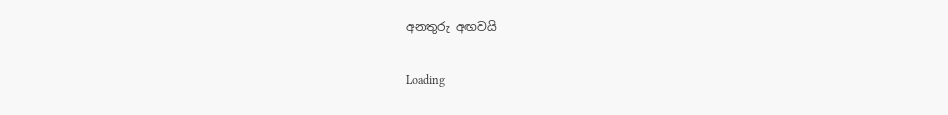අනතුරු අඟවයි

Loading